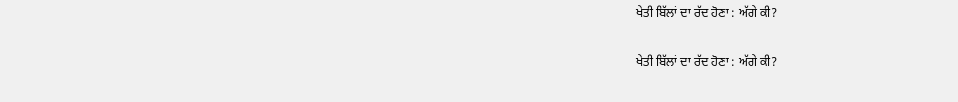ਖੇਤੀ ਬਿੱਲਾਂ ਦਾ ਰੱਦ ਹੋਣਾ : ਅੱਗੇ ਕੀ?

ਖੇਤੀ ਬਿੱਲਾਂ ਦਾ ਰੱਦ ਹੋਣਾ : ਅੱਗੇ ਕੀ?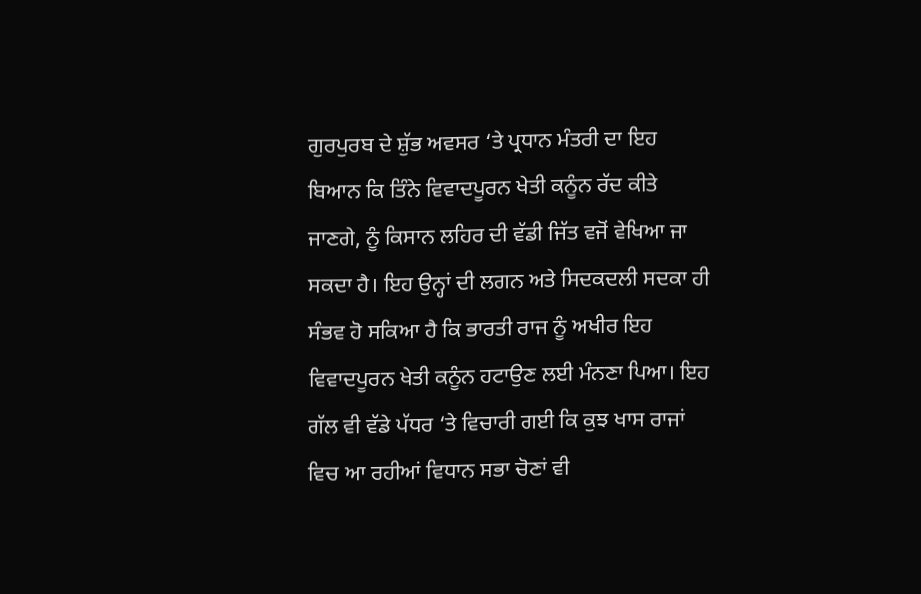ਗੁਰਪੁਰਬ ਦੇ ਸ਼ੁੱਭ ਅਵਸਰ ‘ਤੇ ਪ੍ਰਧਾਨ ਮੰਤਰੀ ਦਾ ਇਹ ਬਿਆਨ ਕਿ ਤਿੰਨੇ ਵਿਵਾਦਪੂਰਨ ਖੇਤੀ ਕਨੂੰਨ ਰੱਦ ਕੀਤੇ ਜਾਣਗੇ, ਨੂੰ ਕਿਸਾਨ ਲਹਿਰ ਦੀ ਵੱਡੀ ਜਿੱਤ ਵਜੋਂ ਵੇਖਿਆ ਜਾ ਸਕਦਾ ਹੈ। ਇਹ ਉਨ੍ਹਾਂ ਦੀ ਲਗਨ ਅਤੇ ਸਿਦਕਦਲੀ ਸਦਕਾ ਹੀ ਸੰਭਵ ਹੋ ਸਕਿਆ ਹੈ ਕਿ ਭਾਰਤੀ ਰਾਜ ਨੂੰ ਅਖੀਰ ਇਹ ਵਿਵਾਦਪੂਰਨ ਖੇਤੀ ਕਨੂੰਨ ਹਟਾਉਣ ਲਈ ਮੰਨਣਾ ਪਿਆ। ਇਹ ਗੱਲ ਵੀ ਵੱਡੇ ਪੱਧਰ ‘ਤੇ ਵਿਚਾਰੀ ਗਈ ਕਿ ਕੁਝ ਖਾਸ ਰਾਜਾਂ ਵਿਚ ਆ ਰਹੀਆਂ ਵਿਧਾਨ ਸਭਾ ਚੋਣਾਂ ਵੀ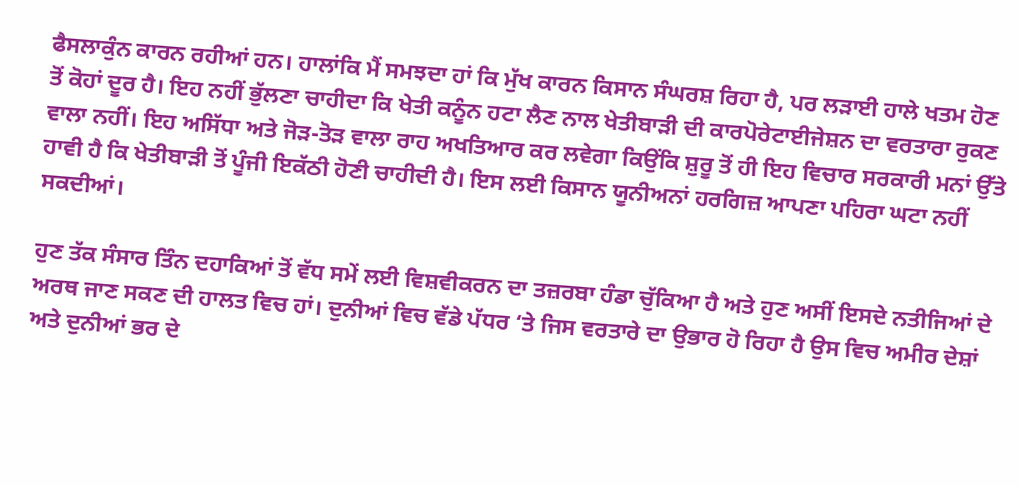ਫੈਸਲਾਕੁੰਨ ਕਾਰਨ ਰਹੀਆਂ ਹਨ। ਹਾਲਾਂਕਿ ਮੈਂ ਸਮਝਦਾ ਹਾਂ ਕਿ ਮੁੱਖ ਕਾਰਨ ਕਿਸਾਨ ਸੰਘਰਸ਼ ਰਿਹਾ ਹੈ, ਪਰ ਲੜਾਈ ਹਾਲੇ ਖਤਮ ਹੋਣ ਤੋਂ ਕੋਹਾਂ ਦੂਰ ਹੈ। ਇਹ ਨਹੀਂ ਭੁੱਲਣਾ ਚਾਹੀਦਾ ਕਿ ਖੇਤੀ ਕਨੂੰਨ ਹਟਾ ਲੈਣ ਨਾਲ ਖੇਤੀਬਾੜੀ ਦੀ ਕਾਰਪੋਰੇਟਾਈਜੇਸ਼ਨ ਦਾ ਵਰਤਾਰਾ ਰੁਕਣ ਵਾਲਾ ਨਹੀਂ। ਇਹ ਅਸਿੱਧਾ ਅਤੇ ਜੋੜ-ਤੋੜ ਵਾਲਾ ਰਾਹ ਅਖਤਿਆਰ ਕਰ ਲਵੇਗਾ ਕਿਉਂਕਿ ਸ਼ੁਰੂ ਤੋਂ ਹੀ ਇਹ ਵਿਚਾਰ ਸਰਕਾਰੀ ਮਨਾਂ ਉੱਤੇ ਹਾਵੀ ਹੈ ਕਿ ਖੇਤੀਬਾੜੀ ਤੋਂ ਪੂੰਜੀ ਇਕੱਠੀ ਹੋਣੀ ਚਾਹੀਦੀ ਹੈ। ਇਸ ਲਈ ਕਿਸਾਨ ਯੂਨੀਅਨਾਂ ਹਰਗਿਜ਼ ਆਪਣਾ ਪਹਿਰਾ ਘਟਾ ਨਹੀਂ ਸਕਦੀਆਂ।

ਹੁਣ ਤੱਕ ਸੰਸਾਰ ਤਿੰਨ ਦਹਾਕਿਆਂ ਤੋਂ ਵੱਧ ਸਮੇਂ ਲਈ ਵਿਸ਼ਵੀਕਰਨ ਦਾ ਤਜ਼ਰਬਾ ਹੰਡਾ ਚੁੱਕਿਆ ਹੈ ਅਤੇ ਹੁਣ ਅਸੀਂ ਇਸਦੇ ਨਤੀਜਿਆਂ ਦੇ ਅਰਥ ਜਾਣ ਸਕਣ ਦੀ ਹਾਲਤ ਵਿਚ ਹਾਂ। ਦੁਨੀਆਂ ਵਿਚ ਵੱਡੇ ਪੱਧਰ ‘ਤੇ ਜਿਸ ਵਰਤਾਰੇ ਦਾ ਉਭਾਰ ਹੋ ਰਿਹਾ ਹੈ ਉਸ ਵਿਚ ਅਮੀਰ ਦੇਸ਼ਾਂ ਅਤੇ ਦੁਨੀਆਂ ਭਰ ਦੇ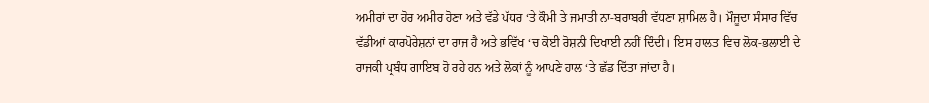ਅਮੀਰਾਂ ਦਾ ਹੋਰ ਅਮੀਰ ਹੋਣਾ ਅਤੇ ਵੱਡੇ ਪੱਧਰ ‘ਤੇ ਕੌਮੀ ਤੇ ਜਮਾਤੀ ਨਾ-ਬਰਾਬਰੀ ਵੱਧਣਾ ਸ਼ਾਮਿਲ ਹੈ। ਮੌਜੂਦਾ ਸੰਸਾਰ ਵਿੱਚ ਵੱਡੀਆਂ ਕਾਰਪੋਰੇਸ਼ਨਾਂ ਦਾ ਰਾਜ ਹੈ ਅਤੇ ਭਵਿੱਖ ‘ਚ ਕੋਈ ਰੋਸ਼ਨੀ ਦਿਖਾਈ ਨਹੀਂ ਦਿੰਦੀ। ਇਸ ਹਾਲਤ ਵਿਚ ਲੋਕ-ਭਲਾਈ ਦੇ ਰਾਜਕੀ ਪ੍ਰਬੰਧ ਗਾਇਬ ਹੋ ਰਹੇ ਹਨ ਅਤੇ ਲੋਕਾਂ ਨੂੰ ਆਪਣੇ ਹਾਲ ‘ਤੇ ਛੱਡ ਦਿੱਤਾ ਜਾਂਦਾ ਹੈ।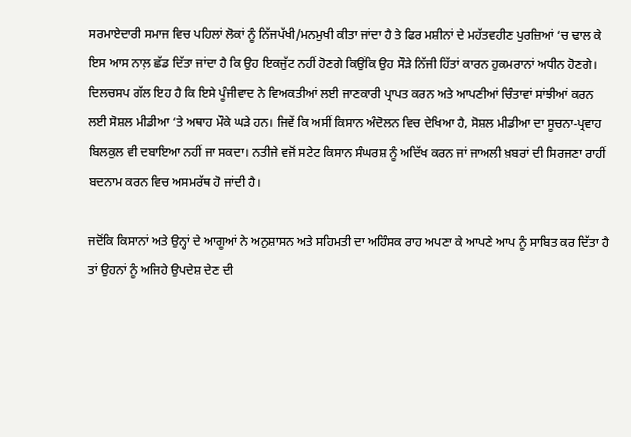ਸਰਮਾਏਦਾਰੀ ਸਮਾਜ ਵਿਚ ਪਹਿਲਾਂ ਲੋਕਾਂ ਨੂੰ ਨਿੱਜਪੱਖੀ/ਮਨਮੁਖੀ ਕੀਤਾ ਜਾਂਦਾ ਹੈ ਤੇ ਫਿਰ ਮਸ਼ੀਨਾਂ ਦੇ ਮਹੱਤਵਹੀਣ ਪੁਰਜ਼ਿਆਂ ‘ਚ ਢਾਲ ਕੇ ਇਸ ਆਸ ਨਾਲ਼ ਛੱਡ ਦਿੱਤਾ ਜਾਂਦਾ ਹੈ ਕਿ ਉਹ ਇਕਜੁੱਟ ਨਹੀਂ ਹੋਣਗੇ ਕਿਉਂਕਿ ਉਹ ਸੌੜੇ ਨਿੱਜੀ ਹਿੱਤਾਂ ਕਾਰਨ ਹੁਕਮਰਾਨਾਂ ਅਧੀਨ ਹੋਣਗੇ। ਦਿਲਚਸਪ ਗੱਲ ਇਹ ਹੈ ਕਿ ਇਸੇ ਪੂੰਜੀਵਾਦ ਨੇ ਵਿਅਕਤੀਆਂ ਲਈ ਜਾਣਕਾਰੀ ਪ੍ਰਾਪਤ ਕਰਨ ਅਤੇ ਆਪਣੀਆਂ ਚਿੰਤਾਵਾਂ ਸਾਂਝੀਆਂ ਕਰਨ ਲਈ ਸੋਸ਼ਲ ਮੀਡੀਆ ‘ਤੇ ਅਥਾਹ ਮੌਕੇ ਘੜੇ ਹਨ। ਜਿਵੇਂ ਕਿ ਅਸੀਂ ਕਿਸਾਨ ਅੰਦੋਲਨ ਵਿਚ ਦੇਖਿਆ ਹੈ, ਸੋਸ਼ਲ ਮੀਡੀਆ ਦਾ ਸੂਚਨਾ-ਪ੍ਰਵਾਹ ਬਿਲਕੁਲ ਵੀ ਦਬਾਇਆ ਨਹੀਂ ਜਾ ਸਕਦਾ। ਨਤੀਜੇ ਵਜੋਂ ਸਟੇਟ ਕਿਸਾਨ ਸੰਘਰਸ਼ ਨੂੰ ਅਦਿੱਖ ਕਰਨ ਜਾਂ ਜਾਅਲੀ ਖ਼ਬਰਾਂ ਦੀ ਸਿਰਜਣਾ ਰਾਹੀਂ ਬਦਨਾਮ ਕਰਨ ਵਿਚ ਅਸਮਰੱਥ ਹੋ ਜਾਂਦੀ ਹੈ।

ਜਦੋਂਕਿ ਕਿਸਾਨਾਂ ਅਤੇ ਉਨ੍ਹਾਂ ਦੇ ਆਗੂਆਂ ਨੇ ਅਨੁਸ਼ਾਸਨ ਅਤੇ ਸਹਿਮਤੀ ਦਾ ਅਹਿੰਸਕ ਰਾਹ ਅਪਣਾ ਕੇ ਆਪਣੇ ਆਪ ਨੂੰ ਸਾਬਿਤ ਕਰ ਦਿੱਤਾ ਹੈ ਤਾਂ ਉਹਨਾਂ ਨੂੰ ਅਜਿਹੇ ਉਪਦੇਸ਼ ਦੇਣ ਦੀ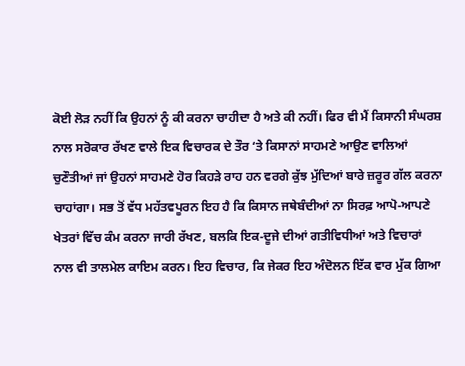ਕੋਈ ਲੋੜ ਨਹੀਂ ਕਿ ਉਹਨਾਂ ਨੂੰ ਕੀ ਕਰਨਾ ਚਾਹੀਦਾ ਹੈ ਅਤੇ ਕੀ ਨਹੀਂ। ਫਿਰ ਵੀ ਮੈਂ ਕਿਸਾਨੀ ਸੰਘਰਸ਼ ਨਾਲ ਸਰੋਕਾਰ ਰੱਖਣ ਵਾਲੇ ਇਕ ਵਿਚਾਰਕ ਦੇ ਤੌਰ ‘ਤੇ ਕਿਸਾਨਾਂ ਸਾਹਮਣੇ ਆਉਣ ਵਾਲਿਆਂ ਚੁਣੌਤੀਆਂ ਜਾਂ ਉਹਨਾਂ ਸਾਹਮਣੇ ਹੋਰ ਕਿਹੜੇ ਰਾਹ ਹਨ ਵਰਗੇ ਕੁੱਝ ਮੁੱਦਿਆਂ ਬਾਰੇ ਜ਼ਰੂਰ ਗੱਲ ਕਰਨਾ ਚਾਹਾਂਗਾ। ਸਭ ਤੋਂ ਵੱਧ ਮਹੱਤਵਪੂਰਨ ਇਹ ਹੈ ਕਿ ਕਿਸਾਨ ਜਥੇਬੰਦੀਆਂ ਨਾ ਸਿਰਫ਼ ਆਪੋ-ਆਪਣੇ ਖੇਤਰਾਂ ਵਿੱਚ ਕੰਮ ਕਰਨਾ ਜਾਰੀ ਰੱਖਣ, ਬਲਕਿ ਇਕ-ਦੂਜੇ ਦੀਆਂ ਗਤੀਵਿਧੀਆਂ ਅਤੇ ਵਿਚਾਰਾਂ ਨਾਲ ਵੀ ਤਾਲਮੇਲ ਕਾਇਮ ਕਰਨ। ਇਹ ਵਿਚਾਰ, ਕਿ ਜੇਕਰ ਇਹ ਅੰਦੋਲਨ ਇੱਕ ਵਾਰ ਮੁੱਕ ਗਿਆ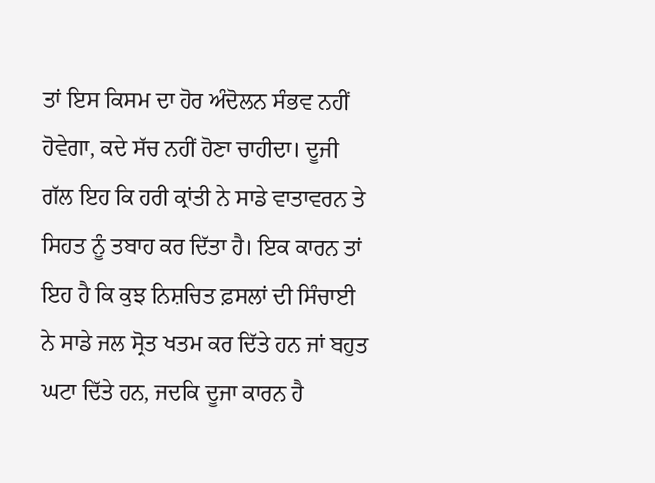ਤਾਂ ਇਸ ਕਿਸਮ ਦਾ ਹੋਰ ਅੰਦੋਲਨ ਸੰਭਵ ਨਹੀਂ ਹੋਵੇਗਾ, ਕਦੇ ਸੱਚ ਨਹੀਂ ਹੋਣਾ ਚਾਹੀਦਾ। ਦੂਜੀ ਗੱਲ ਇਹ ਕਿ ਹਰੀ ਕ੍ਰਾਂਤੀ ਨੇ ਸਾਡੇ ਵਾਤਾਵਰਨ ਤੇ ਸਿਹਤ ਨੂੰ ਤਬਾਹ ਕਰ ਦਿੱਤਾ ਹੈ। ਇਕ ਕਾਰਨ ਤਾਂ ਇਹ ਹੈ ਕਿ ਕੁਝ ਨਿਸ਼ਚਿਤ ਫ਼ਸਲਾਂ ਦੀ ਸਿੰਚਾਈ ਨੇ ਸਾਡੇ ਜਲ ਸ੍ਰੋਤ ਖਤਮ ਕਰ ਦਿੱਤੇ ਹਨ ਜਾਂ ਬਹੁਤ ਘਟਾ ਦਿੱਤੇ ਹਨ, ਜਦਕਿ ਦੂਜਾ ਕਾਰਨ ਹੈ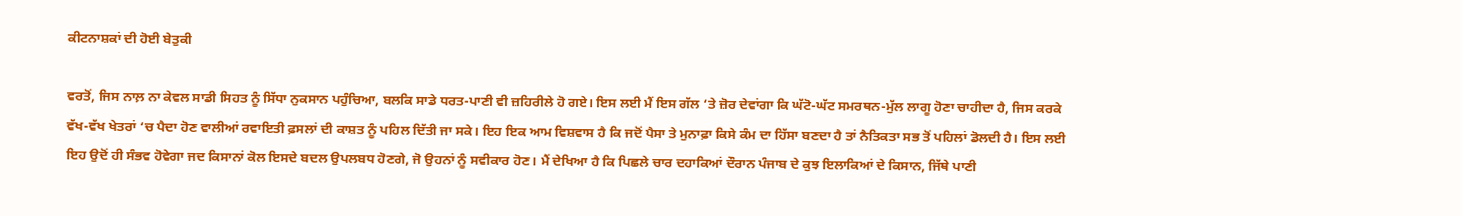ਕੀਟਨਾਸ਼ਕਾਂ ਦੀ ਹੋਈ ਬੇਤੁਕੀ

ਵਰਤੋਂ, ਜਿਸ ਨਾਲ਼ ਨਾ ਕੇਵਲ ਸਾਡੀ ਸਿਹਤ ਨੂੰ ਸਿੱਧਾ ਨੁਕਸਾਨ ਪਹੁੰਚਿਆ, ਬਲਕਿ ਸਾਡੇ ਧਰਤ-ਪਾਣੀ ਵੀ ਜ਼ਹਿਰੀਲੇ ਹੋ ਗਏ। ਇਸ ਲਈ ਮੈਂ ਇਸ ਗੱਲ ‘ਤੇ ਜ਼ੋਰ ਦੇਵਾਂਗਾ ਕਿ ਘੱਟੋ-ਘੱਟ ਸਮਰਥਨ-ਮੁੱਲ ਲਾਗੂ ਹੋਣਾ ਚਾਹੀਦਾ ਹੈ, ਜਿਸ ਕਰਕੇ ਵੱਖ-ਵੱਖ ਖੇਤਰਾਂ ‘ਚ ਪੈਦਾ ਹੋਣ ਵਾਲੀਆਂ ਰਵਾਇਤੀ ਫ਼ਸਲਾਂ ਦੀ ਕਾਸ਼ਤ ਨੂੰ ਪਹਿਲ ਦਿੱਤੀ ਜਾ ਸਕੇ। ਇਹ ਇਕ ਆਮ ਵਿਸ਼ਵਾਸ ਹੈ ਕਿ ਜਦੋਂ ਪੈਸਾ ਤੇ ਮੁਨਾਫ਼ਾ ਕਿਸੇ ਕੰਮ ਦਾ ਹਿੱਸਾ ਬਣਦਾ ਹੈ ਤਾਂ ਨੈਤਿਕਤਾ ਸਭ ਤੋਂ ਪਹਿਲਾਂ ਡੋਲਦੀ ਹੈ। ਇਸ ਲਈ ਇਹ ਉਦੋਂ ਹੀ ਸੰਭਵ ਹੋਵੇਗਾ ਜਦ ਕਿਸਾਨਾਂ ਕੋਲ ਇਸਦੇ ਬਦਲ ਉਪਲਬਧ ਹੋਣਗੇ, ਜੋ ਉਹਨਾਂ ਨੂੰ ਸਵੀਕਾਰ ਹੋਣ। ਮੈਂ ਦੇਖਿਆ ਹੈ ਕਿ ਪਿਛਲੇ ਚਾਰ ਦਹਾਕਿਆਂ ਦੌਰਾਨ ਪੰਜਾਬ ਦੇ ਕੁਝ ਇਲਾਕਿਆਂ ਦੇ ਕਿਸਾਨ, ਜਿੱਥੇ ਪਾਣੀ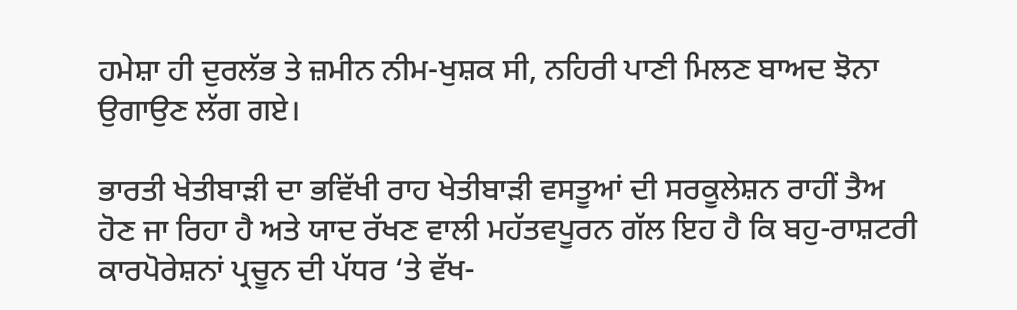ਹਮੇਸ਼ਾ ਹੀ ਦੁਰਲੱਭ ਤੇ ਜ਼ਮੀਨ ਨੀਮ-ਖੁਸ਼ਕ ਸੀ, ਨਹਿਰੀ ਪਾਣੀ ਮਿਲਣ ਬਾਅਦ ਝੋਨਾ ਉਗਾਉਣ ਲੱਗ ਗਏ।

ਭਾਰਤੀ ਖੇਤੀਬਾੜੀ ਦਾ ਭਵਿੱਖੀ ਰਾਹ ਖੇਤੀਬਾੜੀ ਵਸਤੂਆਂ ਦੀ ਸਰਕੂਲੇਸ਼ਨ ਰਾਹੀਂ ਤੈਅ ਹੋਣ ਜਾ ਰਿਹਾ ਹੈ ਅਤੇ ਯਾਦ ਰੱਖਣ ਵਾਲੀ ਮਹੱਤਵਪੂਰਨ ਗੱਲ ਇਹ ਹੈ ਕਿ ਬਹੁ-ਰਾਸ਼ਟਰੀ ਕਾਰਪੋਰੇਸ਼ਨਾਂ ਪ੍ਰਚੂਨ ਦੀ ਪੱਧਰ ‘ਤੇ ਵੱਖ-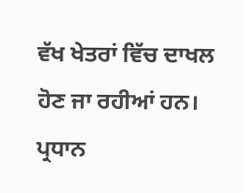ਵੱਖ ਖੇਤਰਾਂ ਵਿੱਚ ਦਾਖਲ ਹੋਣ ਜਾ ਰਹੀਆਂ ਹਨ। ਪ੍ਰਧਾਨ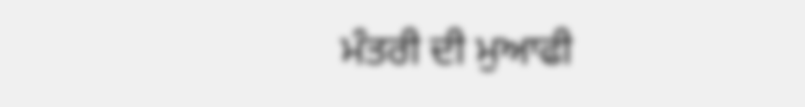ਮੰਤਰੀ ਦੀ ਮੁਆਫੀ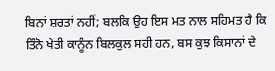ਬਿਨਾਂ ਸ਼ਰਤਾਂ ਨਹੀਂ; ਬਲਕਿ ਉਹ ਇਸ ਮਤ ਨਾਲ ਸਹਿਮਤ ਹੈ ਕਿ ਤਿੰਨੋ ਖੇਤੀ ਕਾਨੂੰਨ ਬਿਲਕੁਲ ਸਹੀ ਹਨ, ਬਸ ਕੁਝ ਕਿਸਾਨਾਂ ਦੇ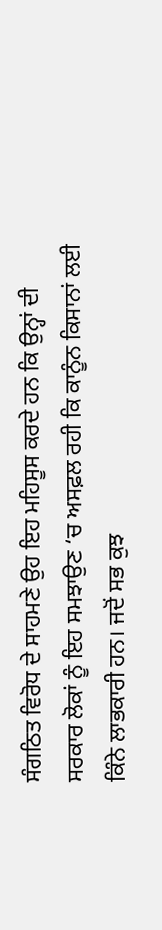ਸੰਗਠਿਤ ਵਿਰੋਧ ਦੇ ਸਾਹਮਣੇ ਉਹ ਇਹ ਮਹਿਸੂਸ ਕਰਦੇ ਹਨ ਕਿ ਉਨ੍ਹਾਂ ਦੀ ਸਰਕਾਰ ਲੋਕਾਂ ਨੂੰ ਇਹ ਸਮਝਾਉਣ ‘ਚ ਅਸਫ਼ਲ ਰਹੀ ਕਿ ਕਾਨੂੰਨ ਕਿਸਾਨਾਂ ਲਈ ਕਿੰਨੇ ਲਾਭਕਾਰੀ ਹਨ। ਜਦੋਂ ਸਭ ਕੁਝ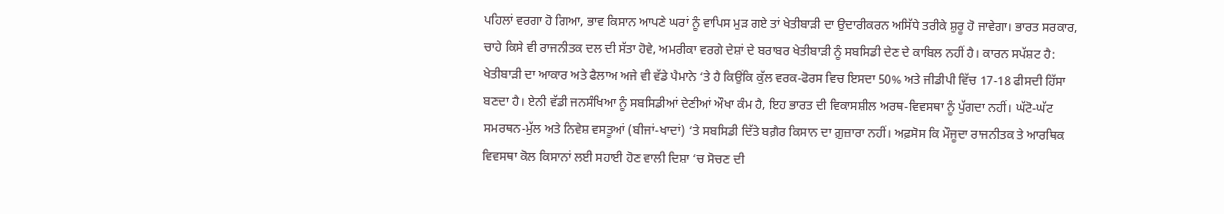ਪਹਿਲਾਂ ਵਰਗਾ ਹੋ ਗਿਆ, ਭਾਵ ਕਿਸਾਨ ਆਪਣੇ ਘਰਾਂ ਨੂੰ ਵਾਪਿਸ ਮੁੜ ਗਏ ਤਾਂ ਖੇਤੀਬਾੜੀ ਦਾ ਉਦਾਰੀਕਰਨ ਅਸਿੱਧੇ ਤਰੀਕੇ ਸ਼ੁਰੂ ਹੋ ਜਾਵੇਗਾ। ਭਾਰਤ ਸਰਕਾਰ, ਚਾਹੇ ਕਿਸੇ ਵੀ ਰਾਜਨੀਤਕ ਦਲ ਦੀ ਸੱਤਾ ਹੋਵੇ, ਅਮਰੀਕਾ ਵਰਗੇ ਦੇਸ਼ਾਂ ਦੇ ਬਰਾਬਰ ਖੇਤੀਬਾੜੀ ਨੂੰ ਸਬਸਿਡੀ ਦੇਣ ਦੇ ਕਾਬਿਲ ਨਹੀਂ ਹੈ। ਕਾਰਨ ਸਪੱਸ਼ਟ ਹੈ: ਖੇਤੀਬਾੜੀ ਦਾ ਆਕਾਰ ਅਤੇ ਫੈਲਾਅ ਅਜੇ ਵੀ ਵੱਡੇ ਪੈਮਾਨੇ ‘ਤੇ ਹੈ ਕਿਉਂਕਿ ਕੁੱਲ ਵਰਕ-ਫੋਰਸ ਵਿਚ ਇਸਦਾ 50% ਅਤੇ ਜੀਡੀਪੀ ਵਿੱਚ 17-18 ਫੀਸਦੀ ਹਿੱਸਾ ਬਣਦਾ ਹੈ। ਏਨੀ ਵੱਡੀ ਜਨਸੰਖਿਆ ਨੂੰ ਸਬਸਿਡੀਆਂ ਦੇਣੀਆਂ ਔਖਾ ਕੰਮ ਹੈ, ਇਹ ਭਾਰਤ ਦੀ ਵਿਕਾਸਸ਼ੀਲ ਅਰਥ-ਵਿਵਸਥਾ ਨੂੰ ਪੁੱਗਦਾ ਨਹੀਂ। ਘੱਟੋ-ਘੱਟ ਸਮਰਥਨ-ਮੁੱਲ ਅਤੇ ਨਿਵੇਸ਼ ਵਸਤੂਆਂ (ਬੀਜਾਂ-ਖਾਦਾਂ) ‘ਤੇ ਸਬਸਿਡੀ ਦਿੱਤੇ ਬਗ਼ੈਰ ਕਿਸਾਨ ਦਾ ਗ਼ੁਜ਼ਾਰਾ ਨਹੀਂ। ਅਫ਼ਸੋਸ ਕਿ ਮੌਜੂਦਾ ਰਾਜਨੀਤਕ ਤੇ ਆਰਥਿਕ ਵਿਵਸਥਾ ਕੋਲ ਕਿਸਾਨਾਂ ਲਈ ਸਹਾਈ ਹੋਣ ਵਾਲੀ ਦਿਸ਼ਾ ‘ਚ ਸੋਚਣ ਦੀ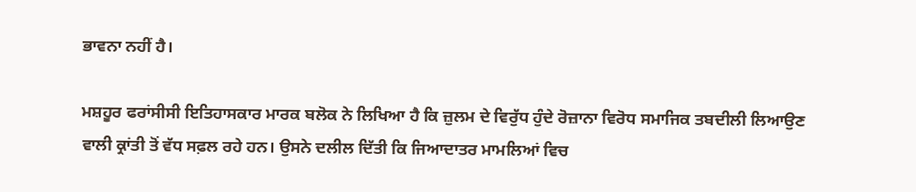ਭਾਵਨਾ ਨਹੀਂ ਹੈ।

ਮਸ਼ਹੂਰ ਫਰਾਂਸੀਸੀ ਇਤਿਹਾਸਕਾਰ ਮਾਰਕ ਬਲੋਕ ਨੇ ਲਿਖਿਆ ਹੈ ਕਿ ਜ਼ੁਲਮ ਦੇ ਵਿਰੁੱਧ ਹੁੰਦੇ ਰੋਜ਼ਾਨਾ ਵਿਰੋਧ ਸਮਾਜਿਕ ਤਬਦੀਲੀ ਲਿਆਉਣ ਵਾਲੀ ਕ੍ਰਾਂਤੀ ਤੋਂ ਵੱਧ ਸਫ਼ਲ ਰਹੇ ਹਨ। ਉਸਨੇ ਦਲੀਲ ਦਿੱਤੀ ਕਿ ਜਿਆਦਾਤਰ ਮਾਮਲਿਆਂ ਵਿਚ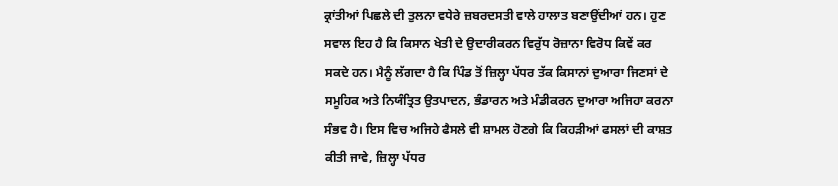ਕ੍ਰਾਂਤੀਆਂ ਪਿਛਲੇ ਦੀ ਤੁਲਨਾ ਵਧੇਰੇ ਜ਼ਬਰਦਸਤੀ ਵਾਲੇ ਹਾਲਾਤ ਬਣਾਉਂਦੀਆਂ ਹਨ। ਹੁਣ ਸਵਾਲ ਇਹ ਹੈ ਕਿ ਕਿਸਾਨ ਖੇਤੀ ਦੇ ਉਦਾਰੀਕਰਨ ਵਿਰੁੱਧ ਰੋਜ਼ਾਨਾ ਵਿਰੋਧ ਕਿਵੇਂ ਕਰ ਸਕਦੇ ਹਨ। ਮੈਨੂੰ ਲੱਗਦਾ ਹੈ ਕਿ ਪਿੰਡ ਤੋਂ ਜ਼ਿਲ੍ਹਾ ਪੱਧਰ ਤੱਕ ਕਿਸਾਨਾਂ ਦੁਆਰਾ ਜਿਣਸਾਂ ਦੇ ਸਮੂਹਿਕ ਅਤੇ ਨਿਯੰਤ੍ਰਿਤ ਉਤਪਾਦਨ, ਭੰਡਾਰਨ ਅਤੇ ਮੰਡੀਕਰਨ ਦੁਆਰਾ ਅਜਿਹਾ ਕਰਨਾ ਸੰਭਵ ਹੈ। ਇਸ ਵਿਚ ਅਜਿਹੇ ਫੈਸਲੇ ਵੀ ਸ਼ਾਮਲ ਹੋਣਗੇ ਕਿ ਕਿਹੜੀਆਂ ਫਸਲਾਂ ਦੀ ਕਾਸ਼ਤ ਕੀਤੀ ਜਾਵੇ, ਜ਼ਿਲ੍ਹਾ ਪੱਧਰ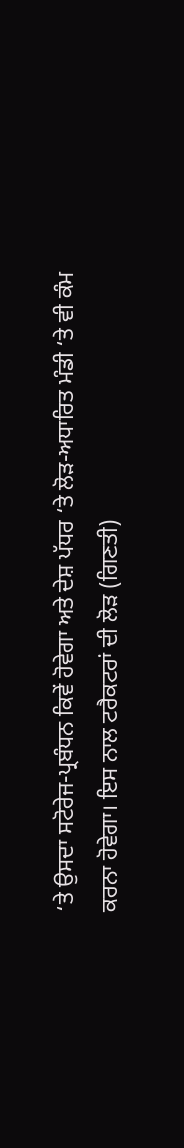‘ਤੇ ਉਸਦਾ ਸਟੋਰੇਜ-ਪ੍ਰਬੰਧਨ ਕਿਵੇਂ ਹੋਵੇਗਾ ਅਤੇ ਦੇਸ਼ ਪੱਧਰ ‘ਤੇ ਲੋੜ-ਅਧਾਰਿਤ ਮੰਡੀ ‘ਤੇ ਵੀ ਕੰਮ ਕਰਨਾ ਹੋਵੇਗਾ। ਇਸ ਨਾਲ ਟਰੈਕਟਰਾਂ ਦੀ ਲੋੜ (ਗਿਣਤੀ)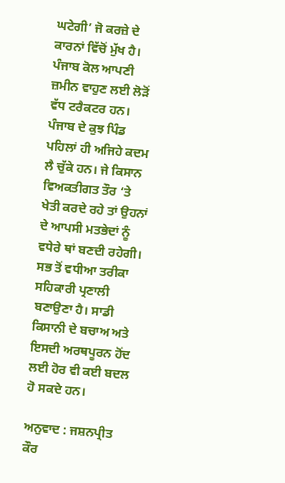ਘਟੇਗੀ’ ਜੋ ਕਰਜ਼ੇ ਦੇ ਕਾਰਨਾਂ ਵਿੱਚੋਂ ਮੁੱਖ ਹੈ। ਪੰਜਾਬ ਕੋਲ ਆਪਣੀ ਜ਼ਮੀਨ ਵਾਹੁਣ ਲਈ ਲੋੜੋਂ ਵੱਧ ਟਰੈਕਟਰ ਹਨ। ਪੰਜਾਬ ਦੇ ਕੁਝ ਪਿੰਡ ਪਹਿਲਾਂ ਹੀ ਅਜਿਹੇ ਕਦਮ ਲੈ ਚੁੱਕੇ ਹਨ। ਜੇ ਕਿਸਾਨ ਵਿਅਕਤੀਗਤ ਤੌਰ ‘ਤੇ ਖੇਤੀ ਕਰਦੇ ਰਹੇ ਤਾਂ ਉਹਨਾਂ ਦੇ ਆਪਸੀ ਮਤਭੇਦਾਂ ਨੂੰ ਵਧੇਰੇ ਥਾਂ ਬਣਦੀ ਰਹੇਗੀ। ਸਭ ਤੋਂ ਵਧੀਆ ਤਰੀਕਾ ਸਹਿਕਾਰੀ ਪ੍ਰਣਾਲੀ ਬਣਾਉਣਾ ਹੈ। ਸਾਡੀ ਕਿਸਾਨੀ ਦੇ ਬਚਾਅ ਅਤੇ ਇਸਦੀ ਅਰਥਪੂਰਨ ਹੋਂਦ ਲਈ ਹੋਰ ਵੀ ਕਈ ਬਦਲ ਹੋ ਸਕਦੇ ਹਨ।

ਅਨੁਵਾਦ : ਜਸ਼ਨਪ੍ਰੀਤ ਕੌਰ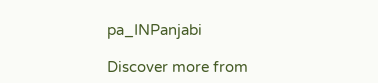pa_INPanjabi

Discover more from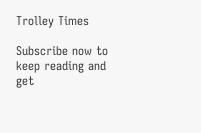Trolley Times

Subscribe now to keep reading and get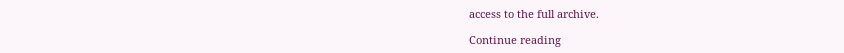access to the full archive.

Continue reading